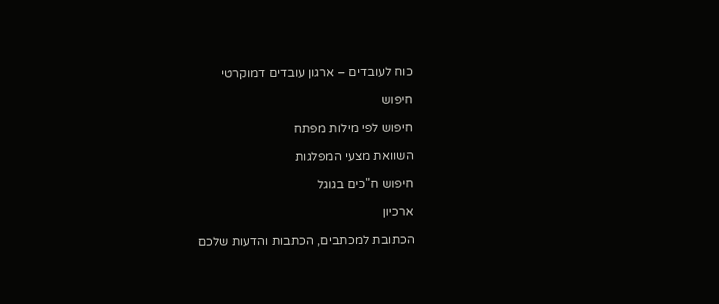כוח לעובדים – ארגון עובדים דמוקרטי

חיפוש

חיפוש לפי מילות מפתח

השוואת מצעי המפלגות

חיפוש ח"כים בגוגל

ארכיון

הכתובת למכתבים, הכתבות והדעות שלכם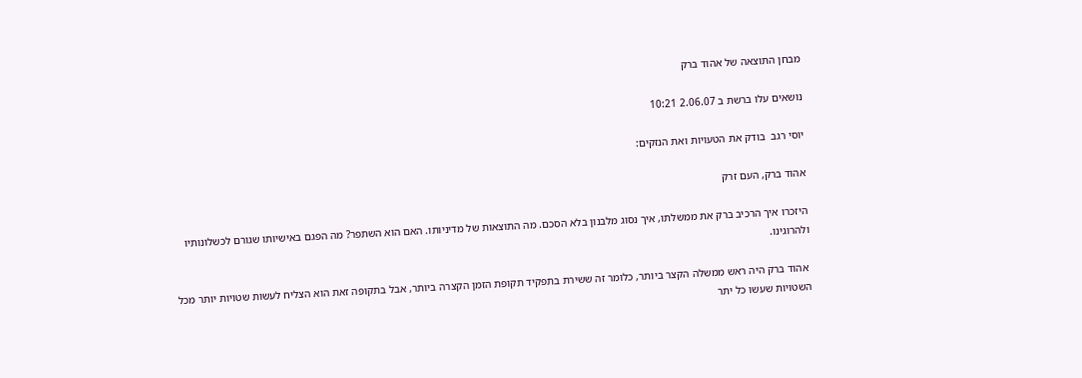מבחן התוצאה של אהוד ברק

נושאים עלו ברשת ב 2.06.07 10:21

יוסי רגב  בודק את הטעויות ואת הנזקים:

אהוד ברק, העם זרק

היזכרו איך הרכיב ברק את ממשלתו, איך נסוג מלבנון בלא הסכם. מה התוצאות של מדיניותו. האם הוא השתפר? מה הפגם באישיותו שגורם לכשלונותיו ולהרוגינו.

 אהוד ברק היה ראש ממשלה הקצר ביותר, כלומר זה ששירת בתפקיד תקופת הזמן הקצרה ביותר, אבל בתקופה זאת הוא הצליח לעשות שטויות יותר מכל השטויות שעשו כל יתר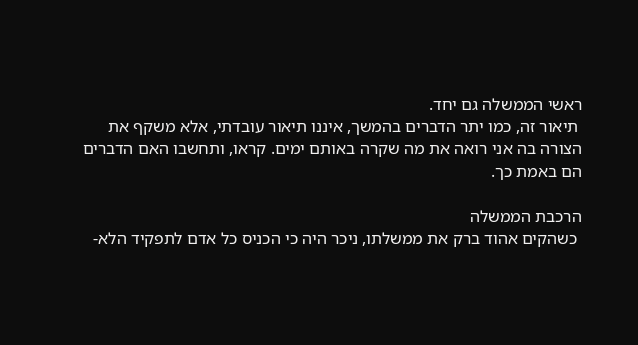ראשי הממשלה גם יחד.
 תיאור זה, כמו יתר הדברים בהמשך, איננו תיאור עובדתי, אלא משקף את הצורה בה אני רואה את מה שקרה באותם ימים. קראו, ותחשבו האם הדברים הם באמת כך.

הרכבת הממשלה
 כשהקים אהוד ברק את ממשלתו, ניכר היה כי הכניס כל אדם לתפקיד הלא-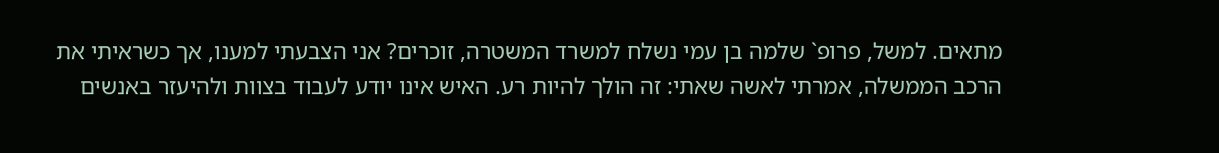מתאים. למשל, פרופ` שלמה בן עמי נשלח למשרד המשטרה, זוכרים? אני הצבעתי למענו, אך כשראיתי את הרכב הממשלה, אמרתי לאשה שאתי: זה הולך להיות רע. האיש אינו יודע לעבוד בצוות ולהיעזר באנשים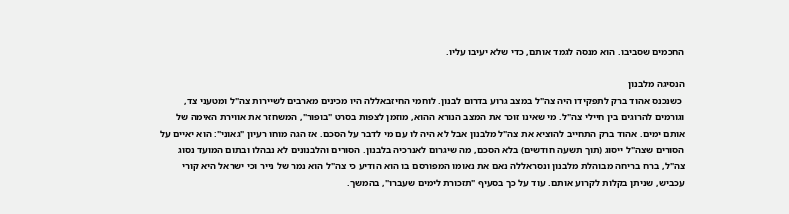החכמים שסביבו. הוא מנסה לגמד אותם, כדי שלא יעיבו עליו.

הנסיגה מלבנון
 כשנכנס אהוד ברק לתפקידו היה צה"ל במצב גרוע בדרום לבנון. לוחמי החיזבאללה היו מכינים מארבים לשיירות צה"ל ומטעני צד, וגורמים להרוגים בין חיילי צה"ל. מי שאינו זוכר את המצב הנורא ההוא, מוזמן לצפות בסרט "בופור", המשחזר את אווירת האימה של אותם ימים. אהוד ברק התחייב להוציא את צה"ל מלבנון אבל לא היה לו עם מי לדבר על הסכם. אז הגה מוחו רעיון "גאוני": הוא יאיים על הסורים שצה"ל ייסוג (תוך תשעה חודשים) בלא הסכם, מה שיגרום לאנרכיה בלבנון. הסורים והלבנונים לא נבהלו ובתום המועד נסוג צה"ל, ברח בריחה מבוהלת מלבנון ונסראללה נאם את נאומו המפורסם בו הוא הודיע כי צה"ל הוא נמר של נייר וכי ישראל היא קורי עכביש, שניתן בקלות לקרוע אותם. עוד על כך בסעיף "תזכורת לימים שעברו", בהמשך.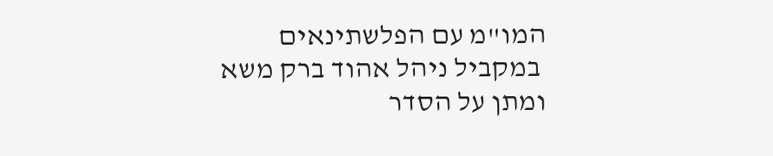המו"מ עם הפלשתינאים
 במקביל ניהל אהוד ברק משא ומתן על הסדר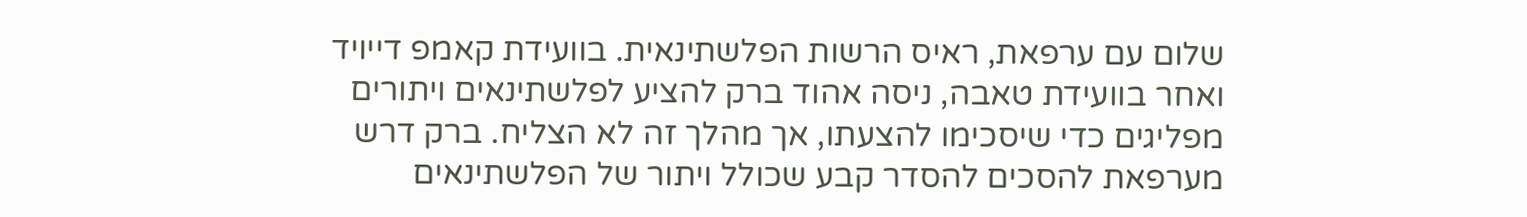שלום עם ערפאת, ראיס הרשות הפלשתינאית. בוועידת קאמפ דייויד ואחר בוועידת טאבה, ניסה אהוד ברק להציע לפלשתינאים ויתורים מפליגים כדי שיסכימו להצעתו, אך מהלך זה לא הצליח. ברק דרש מערפאת להסכים להסדר קבע שכולל ויתור של הפלשתינאים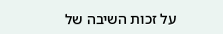על זכות השיבה של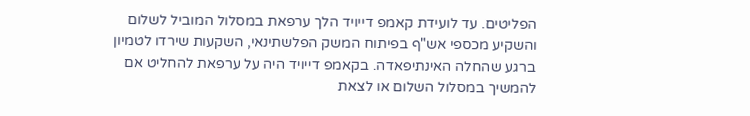הפליטים. עד לועידת קאמפ דייויד הלך ערפאת במסלול המוביל לשלום והשקיע מכספי אש"ף בפיתוח המשק הפלשתינאי, השקעות שירדו לטמיון ברגע שהחלה האינתיפאדה. בקאמפ דייויד היה על ערפאת להחליט אם להמשיך במסלול השלום או לצאת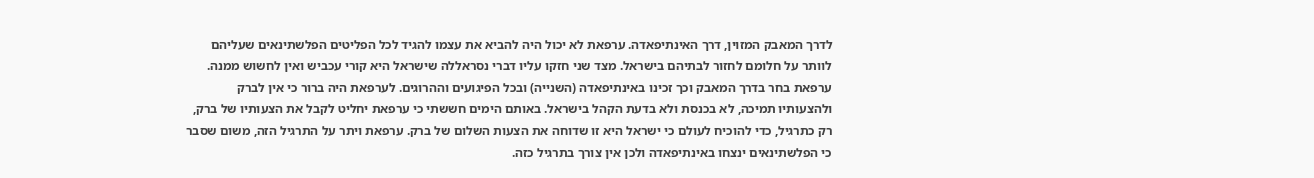לדרך המאבק המזוין, דרך האינתיפאדה. ערפאת לא יכול היה להביא את עצמו להגיד לכל הפליטים הפלשתינאים שעליהם לוותר על חלומם לחזור לבתיהם בישראל. מצד שני חזקו עליו דברי נסראללה שישראל היא קורי עכביש ואין לחשוש ממנה. ערפאת בחר בדרך המאבק וכך זכינו באינתיפאדה (השנייה) ובכל הפיגועים וההרוגים. לערפאת היה ברור כי אין לברק ולהצעותיו תמיכה, לא בכנסת ולא בדעת הקהל בישראל. באותם הימים חששתי כי ערפאת יחליט לקבל את הצעותיו של ברק, רק כתרגיל, כדי להוכיח לעולם כי ישראל היא זו שדוחה את הצעות השלום של ברק. ערפאת ויתר על התרגיל הזה, משום שסבר כי הפלשתינאים ינצחו באינתיפאדה ולכן אין צורך בתרגיל כזה.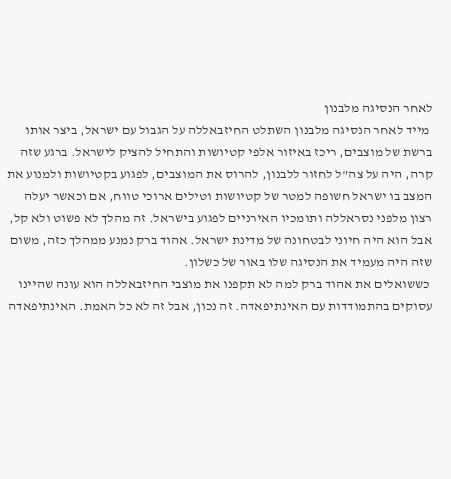לאחר הנסיגה מלבנון
 מייד לאחר הנסיגה מלבנון השתלט החיזבאללה על הגבול עם ישראל, ביצר אותו ברשת של מוצבים, ריכז באיזור אלפי קטיושות והתחיל להציק לישראל. ברגע שזה קרה, היה על צה"ל לחזור ללבנון, להרוס את המוצבים, לפגוע בקטיושות ולמנוע את המצב בו ישראל חשופה למטר של קטיושות וטילים ארוכי טווח, אם וכאשר יעלה רצון מלפני נסראללה ותומכיו האירניים לפגוע בישראל. זה מהלך לא פשוט ולא קל, אבל הוא היה חיוני לבטחונה של מדינת ישראל. אהוד ברק נמנע ממהלך כזה, משום שזה היה מעמיד את הנסיגה שלו באור של כשלון.
 כששואלים את אהוד ברק למה לא תקפנו את מוצבי החיזבאללה הוא עונה שהיינו עסוקים בהתמודדות עם האינתיפאדה. זה נכון, אבל זה לא כל האמת. האינתיפאדה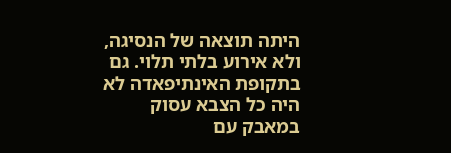היתה תוצאה של הנסיגה, ולא אירוע בלתי תלוי. גם בתקופת האינתיפאדה לא היה כל הצבא עסוק במאבק עם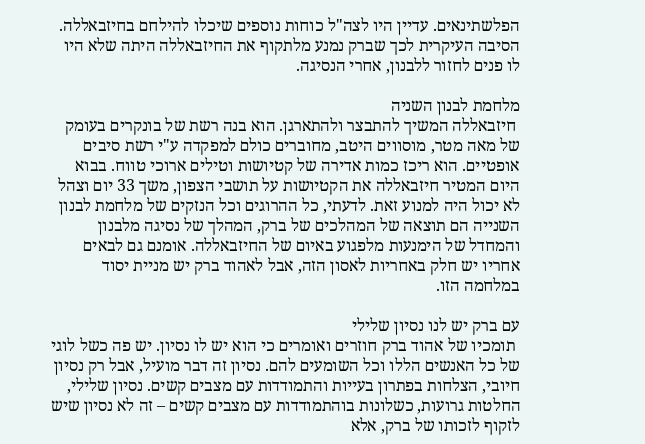הפלשתינאים. עדיין היו לצה"ל כוחות נוספים שיכלו להילחם בחיזבאללה. הסיבה העיקרית לכך שברק נמנע מלתקוף את החיזבאללה היתה שלא היו לו פנים לחזור ללבנון, אחרי הנסיגה.

מלחמת לבנון השניה
 חיזבאללה המשיך להתבצר ולהתארגן. הוא בנה רשת של בונקרים בעומק של מאה מטר, מוסווים היטב, מחוברים כולם למפקדה ע"י רשת סיבים אופטיים. הוא ריכז כמות אדירה של קטיושות וטילים ארוכי טווח. בבוא היום המטיר חיזבאללה את הקטיושות על תושבי הצפון, משך 33 יום וצהל לא יכול היה למנוע זאת. לדעתי, כל ההרוגים וכל הנזקים של מלחמת לבנון השנייה הם תוצאה של המהלכים של ברק, המהלך של נסיגה מלבנון והמחדל של הימנעות מלפגוע באיום של החיזבאללה. אומנם גם לבאים אחריו יש חלק באחריות לאסון הזה, אבל לאהוד ברק יש מניית יסוד במלחמה הזו.

עם ברק יש לנו נסיון שלילי
 תומכיו של אהוד ברק חוזרים ואומרים כי הוא יש לו נסיון. יש פה כשל לוגי של כל האנשים הללו וכל השומעים להם. נסיון זה דבר מועיל, אבל רק נסיון חיובי, הצלחות בפתרון בעייות והתמודדות עם מצבים קשים. נסיון שלילי, החלטות גרועות, כשלונות בוהתמודדות עם מצבים קשים – זה לא נסיון שיש לזקוף לזכותו של ברק, אלא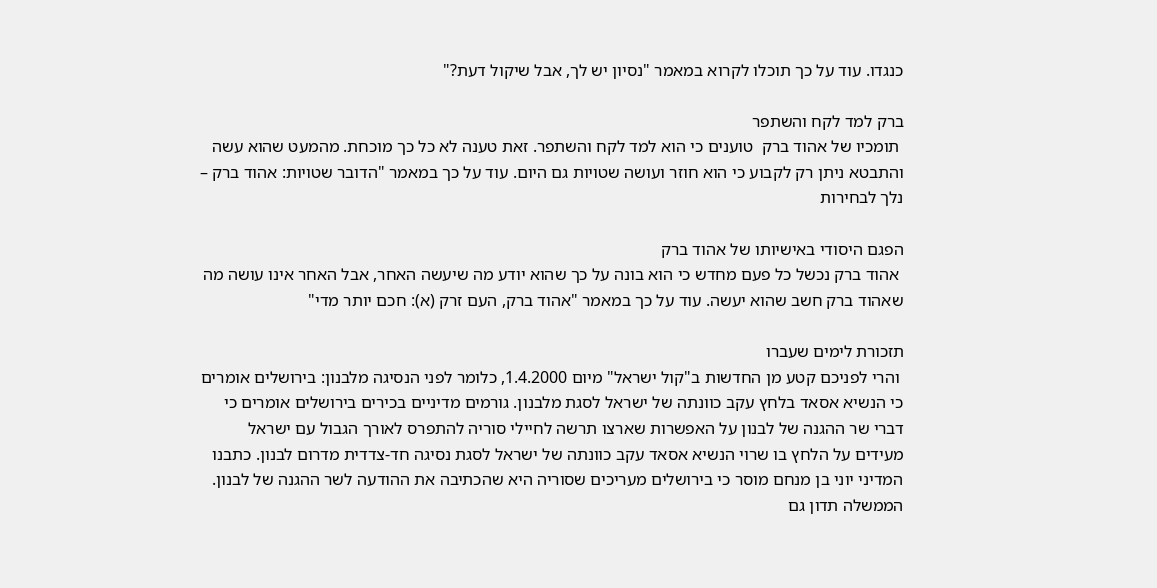כנגדו. עוד על כך תוכלו לקרוא במאמר "נסיון יש לך, אבל שיקול דעת?"

ברק למד לקח והשתפר
 תומכיו של אהוד ברק  טוענים כי הוא למד לקח והשתפר. זאת טענה לא כל כך מוכחת. מהמעט שהוא עשה והתבטא ניתן רק לקבוע כי הוא חוזר ועושה שטויות גם היום. עוד על כך במאמר "הדובר שטויות: אהוד ברק – נלך לבחירות

הפגם היסודי באישיותו של אהוד ברק
 אהוד ברק נכשל כל פעם מחדש כי הוא בונה על כך שהוא יודע מה שיעשה האחר, אבל האחר אינו עושה מה שאהוד ברק חשב שהוא יעשה. עוד על כך במאמר "אהוד ברק, העם זרק (א): חכם יותר מדי"

תזכורת לימים שעברו
 והרי לפניכם קטע מן החדשות ב"קול ישראל" מיום 1.4.2000, כלומר לפני הנסיגה מלבנון: בירושלים אומרים כי הנשיא אסאד בלחץ עקב כוונתה של ישראל לסגת מלבנון. גורמים מדיניים בכירים בירושלים אומרים כי דברי שר ההגנה של לבנון על האפשרות שארצו תרשה לחיילי סוריה להתפרס לאורך הגבול עם ישראל מעידים על הלחץ בו שרוי הנשיא אסאד עקב כוונתה של ישראל לסגת נסיגה חד-צדדית מדרום לבנון. כתבנו המדיני יוני בן מנחם מוסר כי בירושלים מעריכים שסוריה היא שהכתיבה את ההודעה לשר ההגנה של לבנון. הממשלה תדון גם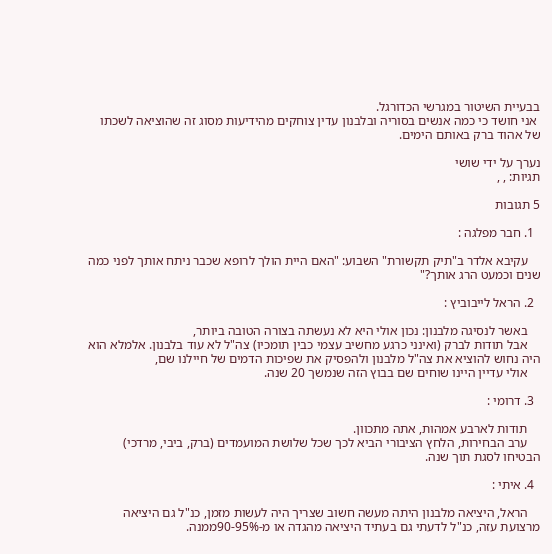בבעיית השיטור במגרשי הכדורגל.
 אני חושד כי כמה אנשים בסוריה ובלבנון עדין צוחקים מהידיעות מסוג זה שהוציאה לשכתו של אהוד ברק באותם הימים.

נערך על ידי שושי
תגיות: , ,

5 תגובות

  1. חבר מפלגה :

    עקיבא אלדר ב"תיק תקשורת" השבוע: "האם היית הולך לרופא שכבר ניתח אותך לפני כמה שנים וכמעט הרג אותך?"

  2. הראל לייבוביץ :

    באשר לנסיגה מלבנון: נכון אולי היא לא נעשתה בצורה הטובה ביותר,
    אבל תודות לברק (ואינני כרגע מחשיב עצמי כבין תומכיו) צה"ל לא עוד בלבנון. אלמלא הוא היה נחוש להוציא את צה"ל מלבנון ולהפסיק את שפיכות הדמים של חיילנו שם,
    אולי עדיין היינו שוחים שם בבוץ הזה שנמשך 20 שנה.

  3. דרומי :

    תודות לארבע אמהות, אתה מתכוון.
    ערב הבחירות, הלחץ הציבורי הביא לכך שכל שלושת המועמדים (ברק, ביבי, מרדכי) הבטיחו לסגת תוך שנה.

  4. איתי :

    הראל, היציאה מלבנון היתה מעשה חשוב שצריך היה לעשות מזמן, כנ"ל גם היציאה מרצועת עזה, כנ"ל לדעתי גם בעתיד היציאה מהגדה או מ-90-95%ממנה.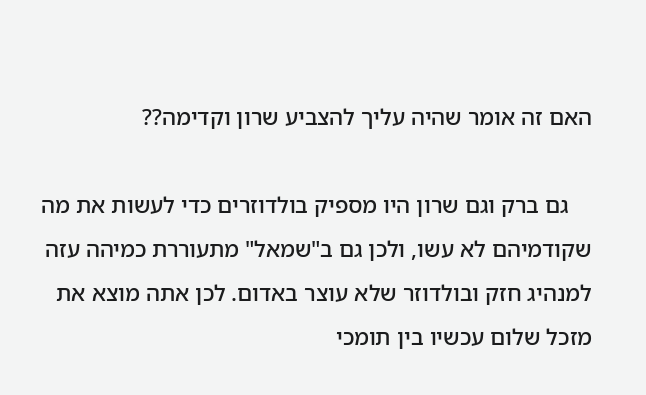האם זה אומר שהיה עליך להצביע שרון וקדימה??

    גם ברק וגם שרון היו מספיק בולדוזרים כדי לעשות את מה שקודמיהם לא עשו, ולכן גם ב"שמאל" מתעוררת כמיהה עזה למנהיג חזק ובולדוזר שלא עוצר באדום. לכן אתה מוצא את מזכל שלום עכשיו בין תומכי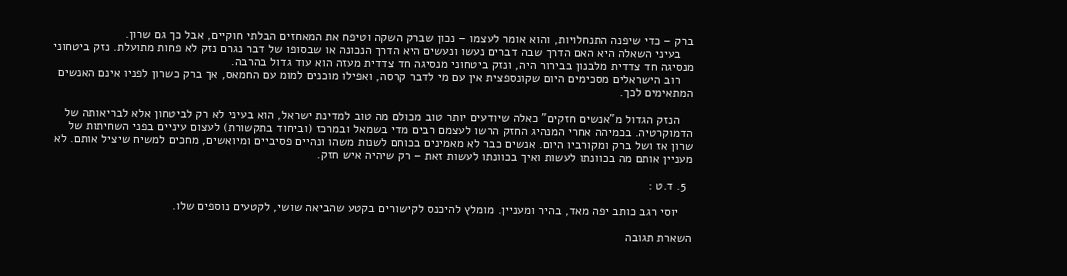ברק – כדי שיפנה התנחלויות, והוא אומר לעצמו – נכון שברק השקה וטיפח את המאחזים הבלתי חוקיים, אבל כך גם שרון.
    בעיני השאלה היא האם הדרך שבה דברים נעשו ונעשים היא הדרך הנכונה או שבסופו של דבר נגרם נזק לא פחות מתועלת. נזק ביטחוני מנסיגה חד צדדית מלבנון בבירור היה, ונזק ביטחוני מנסיגה חד צדדית מעזה הוא עוד גדול בהרבה.
    רוב הישראלים מסכימים היום שקונספצית אין עם מי לדבר קרסה, ואפילו מוכנים למומ עם החמאס, אך ברק כשרון לפניו אינם האנשים המתאימים לכך.

    הנזק הגדול מ"אנשים חזקים" כאלה שיודעים יותר טוב מכולם מה טוב למדינת ישראל, הוא בעיני לא רק לביטחון אלא לבריאותה של הדמוקרטיה. בכמיהה אחרי המנהיג החזק הרשו לעצמם רבים מדי בשמאל ובמרכז (וביחוד בתקשורת) לעצום עיניים בפני השחיתות של שרון אז ושל ברק ומקורביו היום. אנשים כבר לא מאמינים בכוחם לשנות משהו ונהיים פסיביים ומיואשים, מחכים למשיח שיציל אותם. לא מעניין אותם מה בכוונתו לעשות ואיך בכוונתו לעשות זאת – רק שיהיה איש חזק.

  5. ד.ט :

    יוסי רגב כותב יפה מאד, בהיר ומעניין. מומלץ להיכנס לקישורים בקטע שהביאה שושי, לקטעים נוספים שלו.

השארת תגובה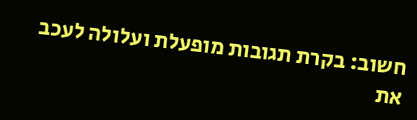חשוב: בקרת תגובות מופעלת ועלולה לעכב את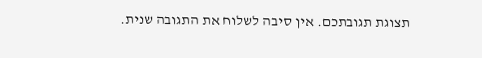תצוגת תגובתכם. אין סיבה לשלוח את התגובה שנית.